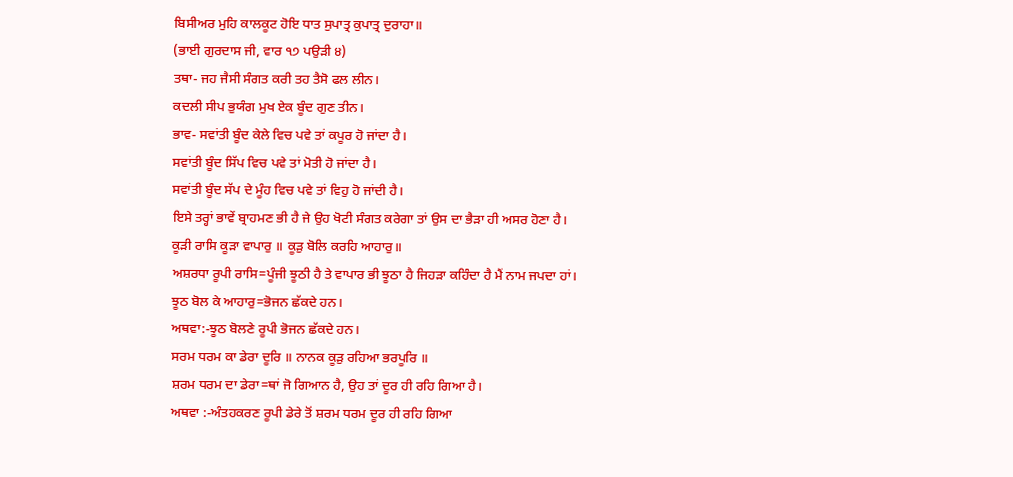ਬਿਸੀਅਰ ਮੁਹਿ ਕਾਲਕੂਟ ਹੋਇ ਧਾਤ ਸੁਪਾਤ੍ਰ ਕੁਪਾਤ੍ਰ ਦੁਰਾਹਾ॥
(ਭਾਈ ਗੁਰਦਾਸ ਜੀ, ਵਾਰ ੧੭ ਪਉੜੀ ੪)
ਤਥਾ- ਜਹ ਜੈਸੀ ਸੰਗਤ ਕਰੀ ਤਹ ਤੈਸੋ ਫਲ ਲੀਨ।
ਕਦਲੀ ਸੀਪ ਭੁਯੰਗ ਮੁਖ ਏਕ ਬੂੰਦ ਗੁਣ ਤੀਨ।
ਭਾਵ- ਸਵਾਂਤੀ ਬੂੰਦ ਕੇਲੇ ਵਿਚ ਪਵੇ ਤਾਂ ਕਪੂਰ ਹੋ ਜਾਂਦਾ ਹੈ।
ਸਵਾਂਤੀ ਬੂੰਦ ਸਿੱਪ ਵਿਚ ਪਵੇ ਤਾਂ ਮੋਤੀ ਹੋ ਜਾਂਦਾ ਹੈ।
ਸਵਾਂਤੀ ਬੂੰਦ ਸੱਪ ਦੇ ਮੂੰਹ ਵਿਚ ਪਵੇ ਤਾਂ ਵਿਹੁ ਹੋ ਜਾਂਦੀ ਹੈ।
ਇਸੇ ਤਰ੍ਹਾਂ ਭਾਵੇਂ ਬ੍ਰਾਹਮਣ ਭੀ ਹੈ ਜੇ ਉਹ ਖੋਟੀ ਸੰਗਤ ਕਰੇਗਾ ਤਾਂ ਉਸ ਦਾ ਭੈੜਾ ਹੀ ਅਸਰ ਹੋਣਾ ਹੈ।
ਕੂੜੀ ਰਾਸਿ ਕੂੜਾ ਵਾਪਾਰੁ ॥ ਕੂੜੁ ਬੋਲਿ ਕਰਹਿ ਆਹਾਰੁ॥
ਅਸ਼ਰਧਾ ਰੂਪੀ ਰਾਸਿ=ਪੂੰਜੀ ਝੂਠੀ ਹੈ ਤੇ ਵਾਪਾਰ ਭੀ ਝੂਠਾ ਹੈ ਜਿਹੜਾ ਕਹਿੰਦਾ ਹੈ ਮੈਂ ਨਾਮ ਜਪਦਾ ਹਾਂ।
ਝੂਠ ਬੋਲ ਕੇ ਆਹਾਰੁ=ਭੋਜਨ ਛੱਕਦੇ ਹਨ।
ਅਥਵਾ:-ਝੂਠ ਬੋਲਣੇ ਰੂਪੀ ਭੋਜਨ ਛੱਕਦੇ ਹਨ।
ਸਰਮ ਧਰਮ ਕਾ ਡੇਰਾ ਦੂਰਿ ॥ ਨਾਨਕ ਕੂੜੁ ਰਹਿਆ ਭਰਪੂਰਿ ॥
ਸ਼ਰਮ ਧਰਮ ਦਾ ਡੇਰਾ=ਥਾਂ ਜੋ ਗਿਆਨ ਹੈ, ਉਹ ਤਾਂ ਦੂਰ ਹੀ ਰਹਿ ਗਿਆ ਹੈ।
ਅਥਵਾ :-ਅੰਤਹਕਰਣ ਰੂਪੀ ਡੇਰੇ ਤੋਂ ਸ਼ਰਮ ਧਰਮ ਦੂਰ ਹੀ ਰਹਿ ਗਿਆ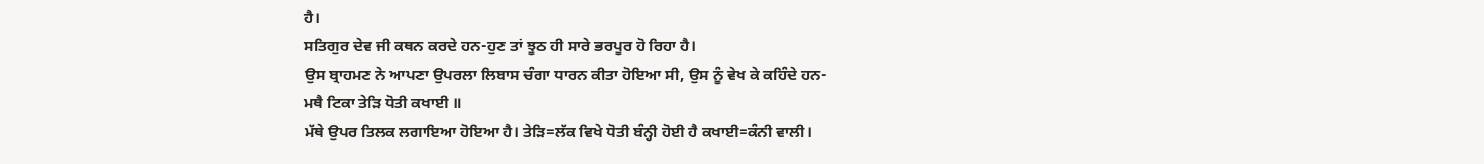ਹੈ।
ਸਤਿਗੁਰ ਦੇਵ ਜੀ ਕਥਨ ਕਰਦੇ ਹਨ-ਹੁਣ ਤਾਂ ਝੂਠ ਹੀ ਸਾਰੇ ਭਰਪੂਰ ਹੋ ਰਿਹਾ ਹੈ।
ਉਸ ਬ੍ਰਾਹਮਣ ਨੇ ਆਪਣਾ ਉਪਰਲਾ ਲਿਬਾਸ ਚੰਗਾ ਧਾਰਨ ਕੀਤਾ ਹੋਇਆ ਸੀ, ਉਸ ਨੂੰ ਵੇਖ ਕੇ ਕਹਿੰਦੇ ਹਨ-
ਮਥੈ ਟਿਕਾ ਤੇੜਿ ਧੋਤੀ ਕਖਾਈ ॥
ਮੱਥੇ ਉਪਰ ਤਿਲਕ ਲਗਾਇਆ ਹੋਇਆ ਹੈ। ਤੇੜਿ=ਲੱਕ ਵਿਖੇ ਧੋਤੀ ਬੰਨ੍ਹੀ ਹੋਈ ਹੈ ਕਖਾਈ=ਕੰਨੀ ਵਾਲੀ।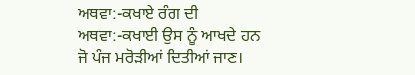ਅਥਵਾ:-ਕਖਾਏ ਰੰਗ ਦੀ ਅਥਵਾ:-ਕਖਾਈ ਉਸ ਨੂੰ ਆਖਦੇ ਹਨ ਜੋ ਪੰਜ ਮਰੋੜੀਆਂ ਦਿਤੀਆਂ ਜਾਣ।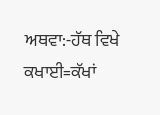ਅਥਵਾ:-ਹੱਥ ਵਿਖੇ ਕਖਾਈ=ਕੱਖਾਂ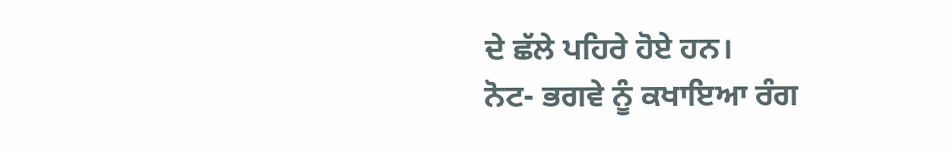ਦੇ ਛੱਲੇ ਪਹਿਰੇ ਹੋਏ ਹਨ।
ਨੋਟ- ਭਗਵੇ ਨੂੰ ਕਖਾਇਆ ਰੰਗ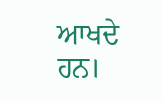ਆਖਦੇ ਹਨ।